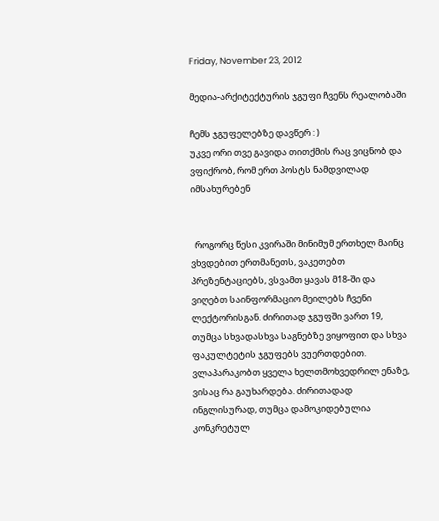Friday, November 23, 2012

მედია-არქიტექტურის ჯგუფი ჩვენს რეალობაში

ჩემს ჯგუფელებზე დავწერ : )
უკვე ორი თვე გავიდა თითქმის რაც ვიცნობ და ვფიქრობ, რომ ერთ პოსტს ნამდვილად იმსახურებენ


  როგორც წესი კვირაში მინიმუმ ერთხელ მაინც ვხვდებით ერთმანეთს, ვაკეთებთ პრეზენტაციებს, ვსვამთ ყავას მ18-ში და ვიღებთ საინფორმაციო მეილებს ჩვენი ლექტორისგან. ძირითად ჯგუფში ვართ 19, თუმცა სხვადასხვა საგნებზე ვიყოფით და სხვა ფაკულტეტის ჯგუფებს ვუერთდებით. ვლაპარაკობთ ყველა ხელთმოხვედრილ ენაზე, ვისაც რა გაუხარდება. ძირითადად ინგლისურად, თუმცა დამოკიდებულია კონკრეტულ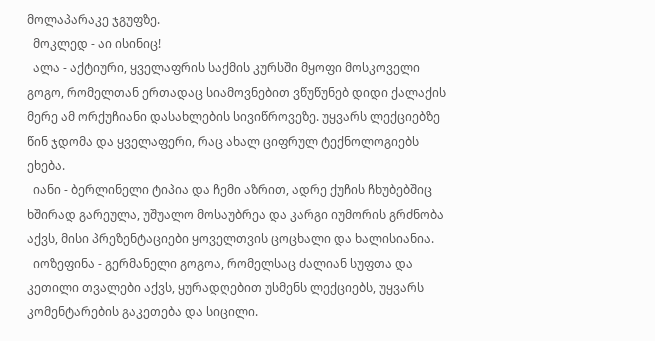მოლაპარაკე ჯგუფზე.
  მოკლედ - აი ისინიც!
  ალა - აქტიური, ყველაფრის საქმის კურსში მყოფი მოსკოველი გოგო, რომელთან ერთადაც სიამოვნებით ვწუწუნებ დიდი ქალაქის მერე ამ ორქუჩიანი დასახლების სივიწროვეზე. უყვარს ლექციებზე წინ ჯდომა და ყველაფერი, რაც ახალ ციფრულ ტექნოლოგიებს ეხება.
  იანი - ბერლინელი ტიპია და ჩემი აზრით, ადრე ქუჩის ჩხუბებშიც ხშირად გარეულა, უშუალო მოსაუბრეა და კარგი იუმორის გრძნობა აქვს, მისი პრეზენტაციები ყოველთვის ცოცხალი და ხალისიანია.
  იოზეფინა - გერმანელი გოგოა, რომელსაც ძალიან სუფთა და კეთილი თვალები აქვს, ყურადღებით უსმენს ლექციებს, უყვარს კომენტარების გაკეთება და სიცილი.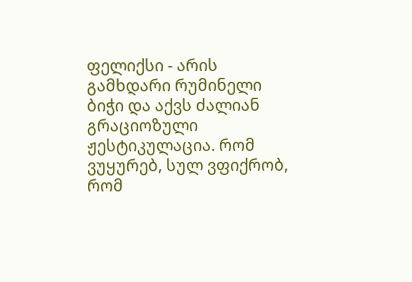ფელიქსი - არის გამხდარი რუმინელი ბიჭი და აქვს ძალიან გრაციოზული ჟესტიკულაცია. რომ ვუყურებ, სულ ვფიქრობ, რომ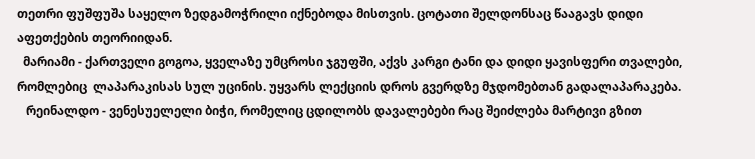თეთრი ფუშფუშა საყელო ზედგამოჭრილი იქნებოდა მისთვის. ცოტათი შელდონსაც წააგავს დიდი აფეთქების თეორიიდან.
  მარიამი - ქართველი გოგოა, ყველაზე უმცროსი ჯგუფში, აქვს კარგი ტანი და დიდი ყავისფერი თვალები, რომლებიც  ლაპარაკისას სულ უცინის. უყვარს ლექციის დროს გვერდზე მჯდომებთან გადალაპარაკება.
   რეინალდო - ვენესუელელი ბიჭი, რომელიც ცდილობს დავალებები რაც შეიძლება მარტივი გზით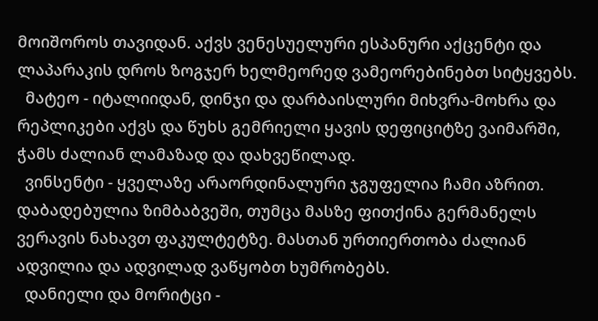მოიშოროს თავიდან. აქვს ვენესუელური ესპანური აქცენტი და ლაპარაკის დროს ზოგჯერ ხელმეორედ ვამეორებინებთ სიტყვებს.
  მატეო - იტალიიდან, დინჯი და დარბაისლური მიხვრა-მოხრა და რეპლიკები აქვს და წუხს გემრიელი ყავის დეფიციტზე ვაიმარში, ჭამს ძალიან ლამაზად და დახვეწილად.
  ვინსენტი - ყველაზე არაორდინალური ჯგუფელია ჩამი აზრით. დაბადებულია ზიმბაბვეში, თუმცა მასზე ფითქინა გერმანელს ვერავის ნახავთ ფაკულტეტზე. მასთან ურთიერთობა ძალიან ადვილია და ადვილად ვაწყობთ ხუმრობებს.
  დანიელი და მორიტცი -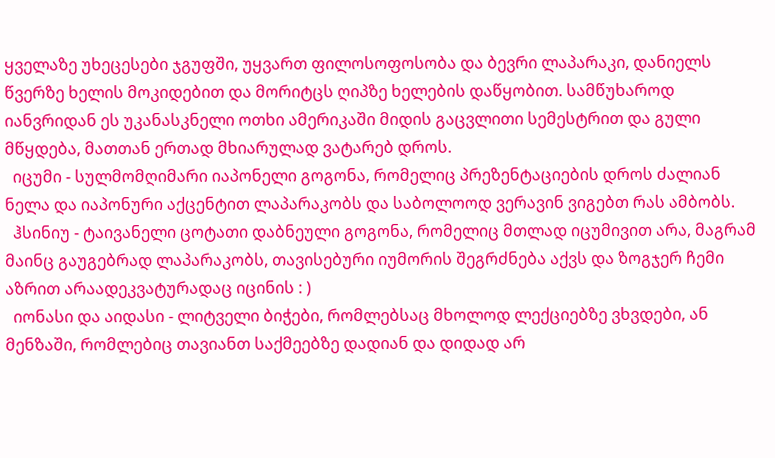ყველაზე უხეცესები ჯგუფში, უყვართ ფილოსოფოსობა და ბევრი ლაპარაკი, დანიელს წვერზე ხელის მოკიდებით და მორიტცს ღიპზე ხელების დაწყობით. სამწუხაროდ იანვრიდან ეს უკანასკნელი ოთხი ამერიკაში მიდის გაცვლითი სემესტრით და გული მწყდება, მათთან ერთად მხიარულად ვატარებ დროს.
  იცუმი - სულმომღიმარი იაპონელი გოგონა, რომელიც პრეზენტაციების დროს ძალიან ნელა და იაპონური აქცენტით ლაპარაკობს და საბოლოოდ ვერავინ ვიგებთ რას ამბობს.
  ჰსინიუ - ტაივანელი ცოტათი დაბნეული გოგონა, რომელიც მთლად იცუმივით არა, მაგრამ მაინც გაუგებრად ლაპარაკობს, თავისებური იუმორის შეგრძნება აქვს და ზოგჯერ ჩემი აზრით არაადეკვატურადაც იცინის : )
  იონასი და აიდასი - ლიტველი ბიჭები, რომლებსაც მხოლოდ ლექციებზე ვხვდები, ან მენზაში, რომლებიც თავიანთ საქმეებზე დადიან და დიდად არ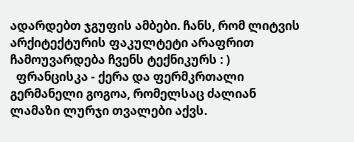ადარდებთ ჯგუფის ამბები. ჩანს, რომ ლიტვის არქიტექტურის ფაკულტეტი არაფრით ჩამოუვარდება ჩვენს ტექნიკურს : )
  ფრანცისკა - ქერა და ფერმკრთალი გერმანელი გოგოა, რომელსაც ძალიან ლამაზი ლურჯი თვალები აქვს.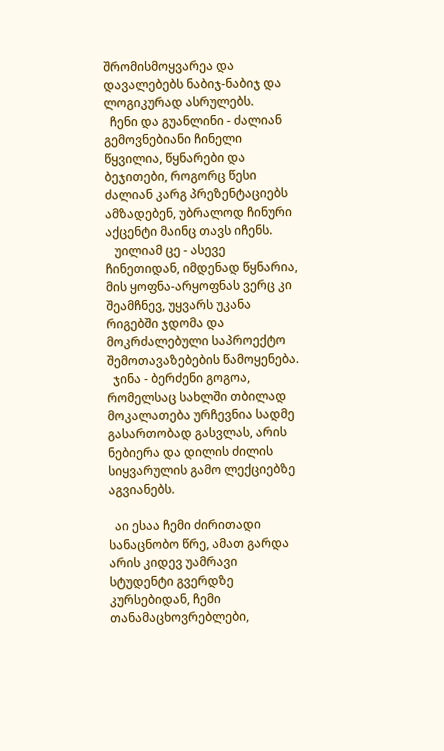შრომისმოყვარეა და დავალებებს ნაბიჯ-ნაბიჯ და ლოგიკურად ასრულებს.
  ჩენი და გუანლინი - ძალიან გემოვნებიანი ჩინელი წყვილია, წყნარები და ბეჯითები, როგორც წესი ძალიან კარგ პრეზენტაციებს ამზადებენ, უბრალოდ ჩინური აქცენტი მაინც თავს იჩენს.
   უილიამ ცე - ასევე ჩინეთიდან, იმდენად წყნარია, მის ყოფნა-არყოფნას ვერც კი შეამჩნევ, უყვარს უკანა რიგებში ჯდომა და მოკრძალებული საპროექტო შემოთავაზებების წამოყენება.
  ჯინა - ბერძენი გოგოა, რომელსაც სახლში თბილად მოკალათება ურჩევნია სადმე გასართობად გასვლას, არის ნებიერა და დილის ძილის სიყვარულის გამო ლექციებზე აგვიანებს.

  აი ესაა ჩემი ძირითადი სანაცნობო წრე, ამათ გარდა არის კიდევ უამრავი სტუდენტი გვერდზე კურსებიდან, ჩემი თანამაცხოვრებლები,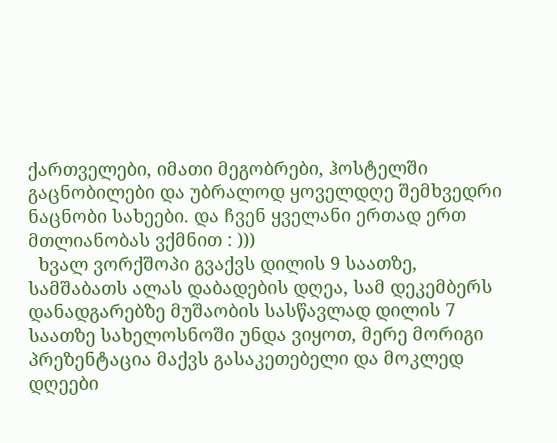ქართველები, იმათი მეგობრები, ჰოსტელში გაცნობილები და უბრალოდ ყოველდღე შემხვედრი ნაცნობი სახეები. და ჩვენ ყველანი ერთად ერთ მთლიანობას ვქმნით : )))
  ხვალ ვორქშოპი გვაქვს დილის 9 საათზე, სამშაბათს ალას დაბადების დღეა, სამ დეკემბერს დანადგარებზე მუშაობის სასწავლად დილის 7 საათზე სახელოსნოში უნდა ვიყოთ, მერე მორიგი პრეზენტაცია მაქვს გასაკეთებელი და მოკლედ დღეები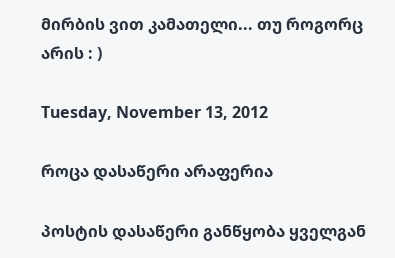მირბის ვით კამათელი... თუ როგორც არის : )

Tuesday, November 13, 2012

როცა დასაწერი არაფერია

პოსტის დასაწერი განწყობა ყველგან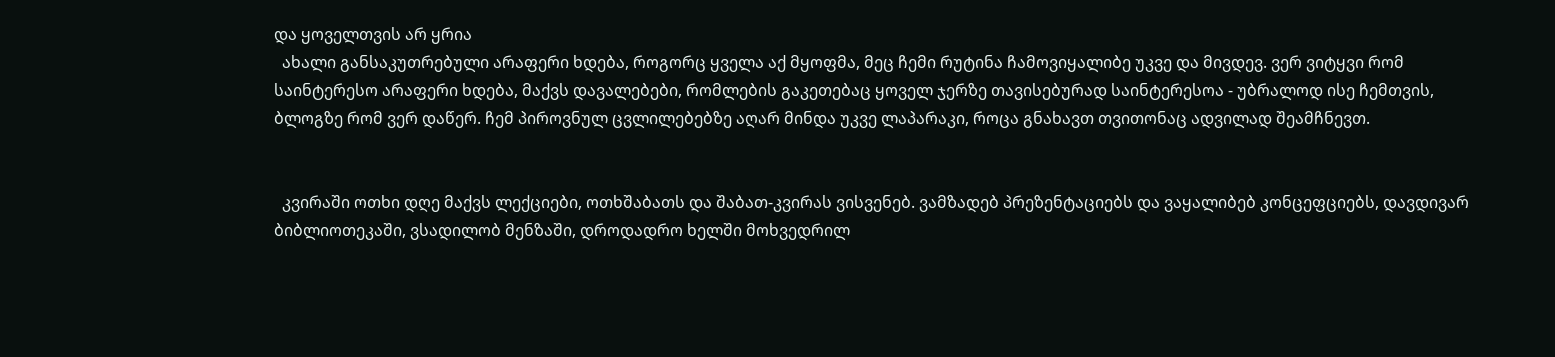და ყოველთვის არ ყრია
  ახალი განსაკუთრებული არაფერი ხდება, როგორც ყველა აქ მყოფმა, მეც ჩემი რუტინა ჩამოვიყალიბე უკვე და მივდევ. ვერ ვიტყვი რომ საინტერესო არაფერი ხდება, მაქვს დავალებები, რომლების გაკეთებაც ყოველ ჯერზე თავისებურად საინტერესოა - უბრალოდ ისე ჩემთვის, ბლოგზე რომ ვერ დაწერ. ჩემ პიროვნულ ცვლილებებზე აღარ მინდა უკვე ლაპარაკი, როცა გნახავთ თვითონაც ადვილად შეამჩნევთ.


  კვირაში ოთხი დღე მაქვს ლექციები, ოთხშაბათს და შაბათ-კვირას ვისვენებ. ვამზადებ პრეზენტაციებს და ვაყალიბებ კონცეფციებს, დავდივარ ბიბლიოთეკაში, ვსადილობ მენზაში, დროდადრო ხელში მოხვედრილ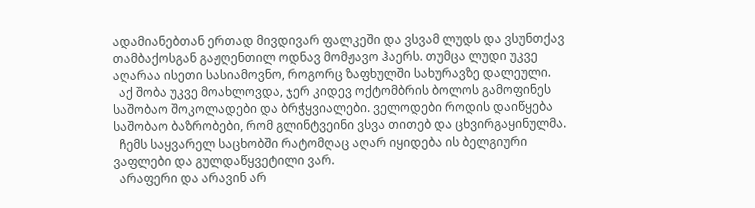ადამიანებთან ერთად მივდივარ ფალკეში და ვსვამ ლუდს და ვსუნთქავ თამბაქოსგან გაჟღენთილ ოდნავ მომჟავო ჰაერს. თუმცა ლუდი უკვე აღარაა ისეთი სასიამოვნო, როგორც ზაფხულში სახურავზე დალეული.
  აქ შობა უკვე მოახლოვდა, ჯერ კიდევ ოქტომბრის ბოლოს გამოფინეს საშობაო შოკოლადები და ბრჭყვიალები. ველოდები როდის დაიწყება საშობაო ბაზრობები, რომ გლინტვეინი ვსვა თითებ და ცხვირგაყინულმა.
  ჩემს საყვარელ საცხობში რატომღაც აღარ იყიდება ის ბელგიური ვაფლები და გულდაწყვეტილი ვარ.
  არაფერი და არავინ არ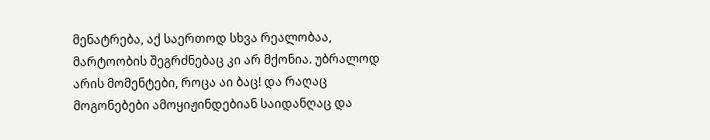მენატრება, აქ საერთოდ სხვა რეალობაა, მარტოობის შეგრძნებაც კი არ მქონია. უბრალოდ არის მომენტები, როცა აი ბაც! და რაღაც მოგონებები ამოყიჟინდებიან საიდანღაც და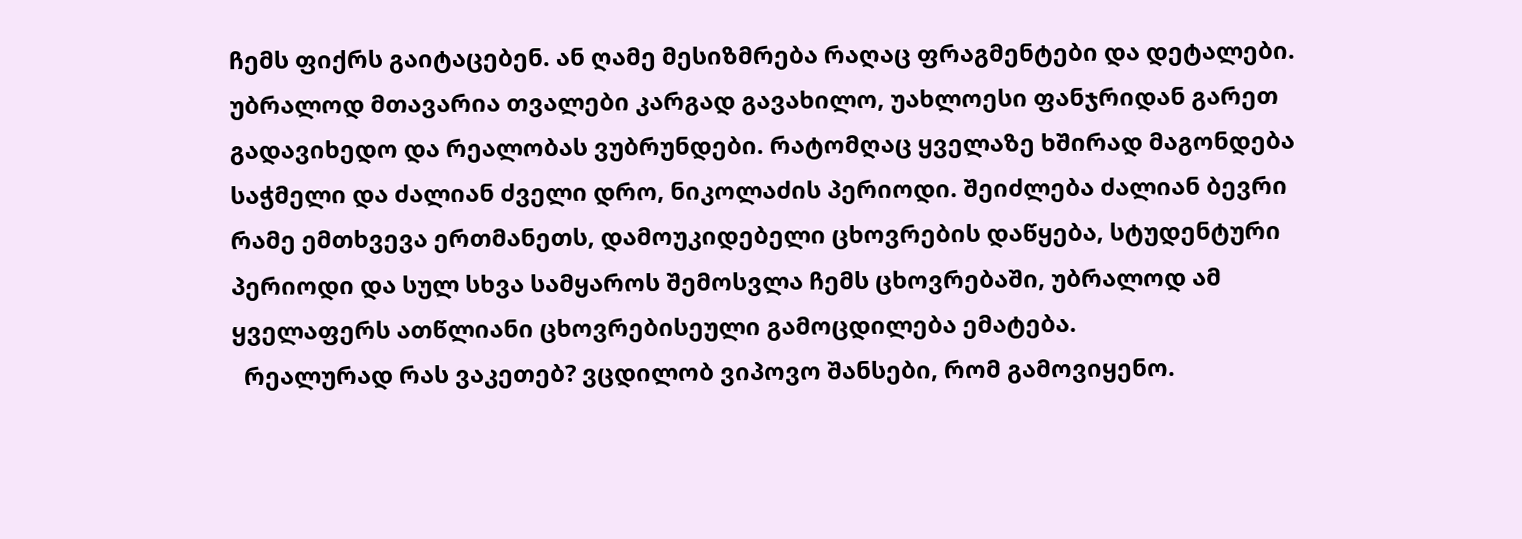ჩემს ფიქრს გაიტაცებენ. ან ღამე მესიზმრება რაღაც ფრაგმენტები და დეტალები. უბრალოდ მთავარია თვალები კარგად გავახილო, უახლოესი ფანჯრიდან გარეთ გადავიხედო და რეალობას ვუბრუნდები. რატომღაც ყველაზე ხშირად მაგონდება საჭმელი და ძალიან ძველი დრო, ნიკოლაძის პერიოდი. შეიძლება ძალიან ბევრი რამე ემთხვევა ერთმანეთს, დამოუკიდებელი ცხოვრების დაწყება, სტუდენტური პერიოდი და სულ სხვა სამყაროს შემოსვლა ჩემს ცხოვრებაში, უბრალოდ ამ ყველაფერს ათწლიანი ცხოვრებისეული გამოცდილება ემატება.
  რეალურად რას ვაკეთებ? ვცდილობ ვიპოვო შანსები, რომ გამოვიყენო.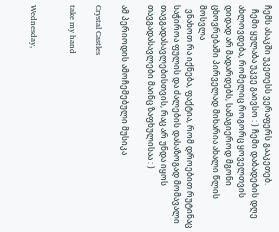ჩემს ასაკში უკეთესს ვერაფერს გააკეთებ.
  ჩემი ყულაბა უკვე გაივსო : ) ჩემი დაბადების დღე ახლოვდება, რომელიც როგორც ყოველთვის დიდად არ მადარდებს, სამაგიეროდ მგონი ცხოვრებაში პირველად მიხარია ახალი წლის მოსვლა
  ვნახოთ რა იქნება, ფაქტია, რომ დროებით რუტინაც საჭიროა ფულის და ძალების დასაზოგად მომავალი თავგადასავლებისთვის, რაც არ უნდა იყოს თავგადასავლები მაინც ზაფხულისაა : )

ამ პერიოდის ამოჩემებული მუსიკა

Crystal Castles

take my hand


Wednesday,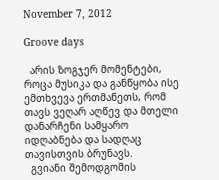November 7, 2012

Groove days

  არის ზოგჯერ მომენტები, როცა მუსიკა და განწყობა ისე ემთხვევა ერთმანეთს, რომ  თავს ვეღარ აღწევ და მთელი დანარჩენი სამყარო იდღაბნება და სადღაც თავისთვის ბრუნავს.
  გვიანი შემოდგომის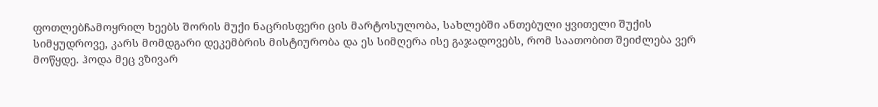ფოთლებჩამოყრილ ხეებს შორის მუქი ნაცრისფერი ცის მარტოსულობა, სახლებში ანთებული ყვითელი შუქის სიმყუდროვე, კარს მომდგარი დეკემბრის მისტიურობა და ეს სიმღერა ისე გაჯადოვებს, რომ საათობით შეიძლება ვერ მოწყდე. ჰოდა მეც ვზივარ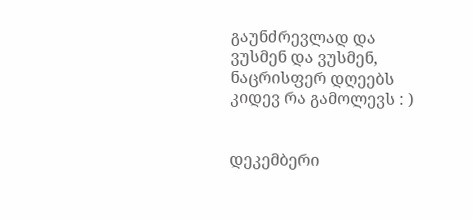გაუნძრევლად და ვუსმენ და ვუსმენ, ნაცრისფერ დღეებს კიდევ რა გამოლევს : )


დეკემბერი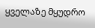ყველაზე მყუდრო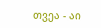თვეა - აი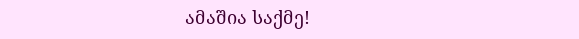ამაშია საქმე!